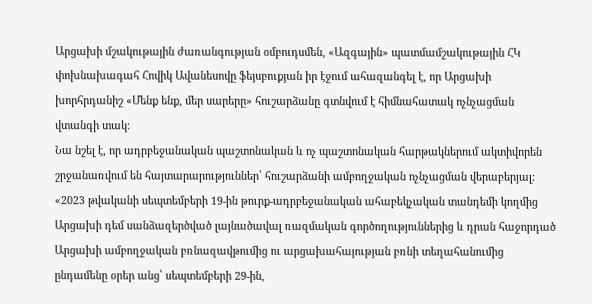Արցախի մշակութային ժառանգության օմբուդսմեն, «Ազգային» պատմամշակութային ՀԿ փոխնախագահ Հովիկ Ավանեսովը ֆեյսբուքյան իր էջում ահազանգել է, որ Արցախի խորհրդանիշ «Մենք ենք, մեր սարերը» հուշարձանը գտնվում է հիմնահատակ ոչնչացման վտանգի տակ։
Նա նշել է, որ ադրբեջանական պաշտոնական և ոչ պաշտոնական հարթակներում ակտիվորեն շրջանառվում են հայտարարություններ՝ հուշարձանի ամբողջական ոչնչացման վերաբերյալ:
«2023 թվականի սեպտեմբերի 19-ին թուրք-ադրբեջանական ահաբեկչական տանդեմի կողմից Արցախի դեմ սանձազերծված լայնածավալ ռազմական գործողություններից և դրան հաջորդած Արցախի ամբողջական բռնազավթումից ու արցախահայության բռնի տեղահանումից ընդամենը օրեր անց՝ սեպտեմբերի 29-ին,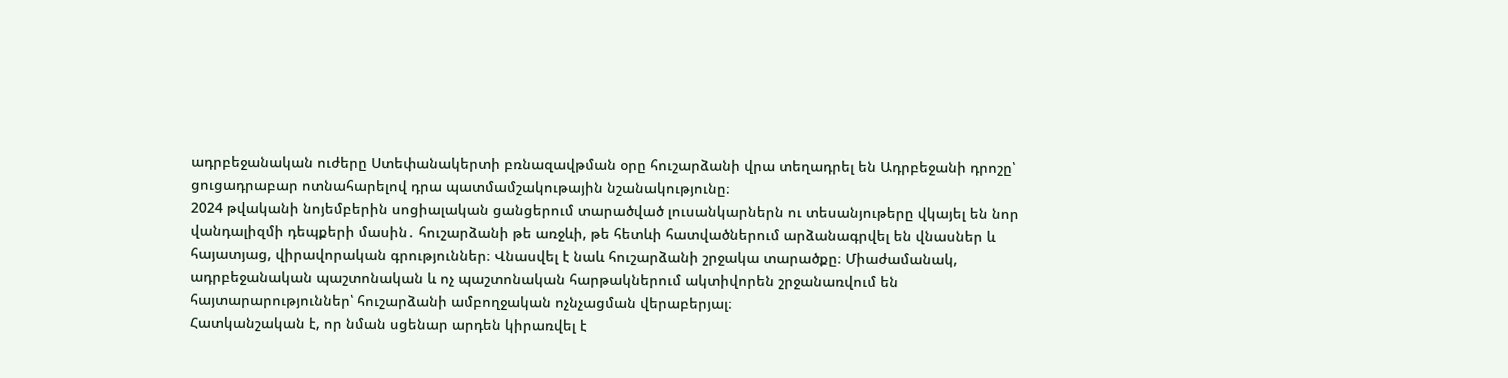ադրբեջանական ուժերը Ստեփանակերտի բռնազավթման օրը հուշարձանի վրա տեղադրել են Ադրբեջանի դրոշը՝ ցուցադրաբար ոտնահարելով դրա պատմամշակութային նշանակությունը։
2024 թվականի նոյեմբերին սոցիալական ցանցերում տարածված լուսանկարներն ու տեսանյութերը վկայել են նոր վանդալիզմի դեպքերի մասին․ հուշարձանի թե առջևի, թե հետևի հատվածներում արձանագրվել են վնասներ և հայատյաց, վիրավորական գրություններ։ Վնասվել է նաև հուշարձանի շրջակա տարածքը։ Միաժամանակ, ադրբեջանական պաշտոնական և ոչ պաշտոնական հարթակներում ակտիվորեն շրջանառվում են հայտարարություններ՝ հուշարձանի ամբողջական ոչնչացման վերաբերյալ։
Հատկանշական է, որ նման սցենար արդեն կիրառվել է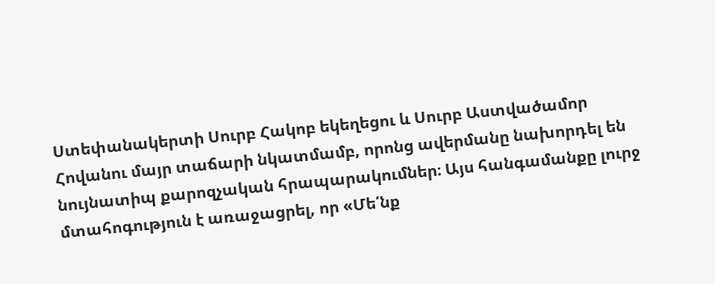Ստեփանակերտի Սուրբ Հակոբ եկեղեցու և Սուրբ Աստվածամոր Հովանու մայր տաճարի նկատմամբ, որոնց ավերմանը նախորդել են նույնատիպ քարոզչական հրապարակումներ։ Այս հանգամանքը լուրջ մտահոգություն է առաջացրել, որ «Մե՛նք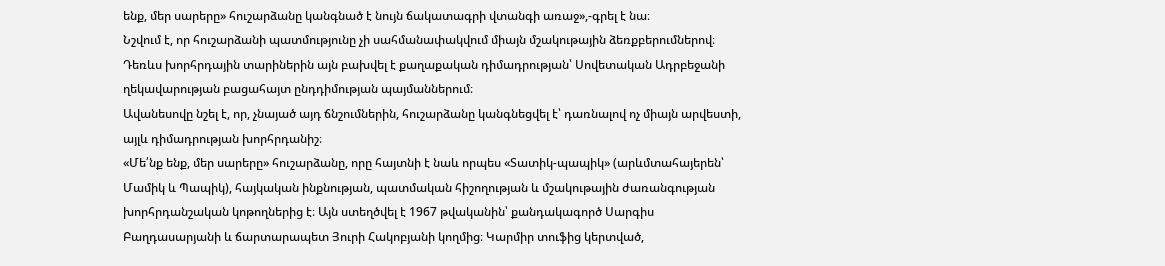ենք, մեր սարերը» հուշարձանը կանգնած է նույն ճակատագրի վտանգի առաջ»,-գրել է նա։
Նշվում է, որ հուշարձանի պատմությունը չի սահմանափակվում միայն մշակութային ձեռքբերումներով։ Դեռևս խորհրդային տարիներին այն բախվել է քաղաքական դիմադրության՝ Սովետական Ադրբեջանի ղեկավարության բացահայտ ընդդիմության պայմաններում։
Ավանեսովը նշել է, որ, չնայած այդ ճնշումներին, հուշարձանը կանգնեցվել է՝ դառնալով ոչ միայն արվեստի, այլև դիմադրության խորհրդանիշ։
«Մե՛նք ենք, մեր սարերը» հուշարձանը, որը հայտնի է նաև որպես «Տատիկ-պապիկ» (արևմտահայերեն՝ Մամիկ և Պապիկ), հայկական ինքնության, պատմական հիշողության և մշակութային ժառանգության խորհրդանշական կոթողներից է։ Այն ստեղծվել է 1967 թվականին՝ քանդակագործ Սարգիս Բաղդասարյանի և ճարտարապետ Յուրի Հակոբյանի կողմից։ Կարմիր տուֆից կերտված,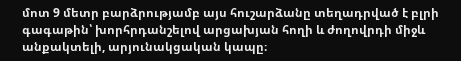մոտ 9 մետր բարձրությամբ այս հուշարձանը տեղադրված է բլրի գագաթին՝ խորհրդանշելով արցախյան հողի և ժողովրդի միջև անքակտելի, արյունակցական կապը։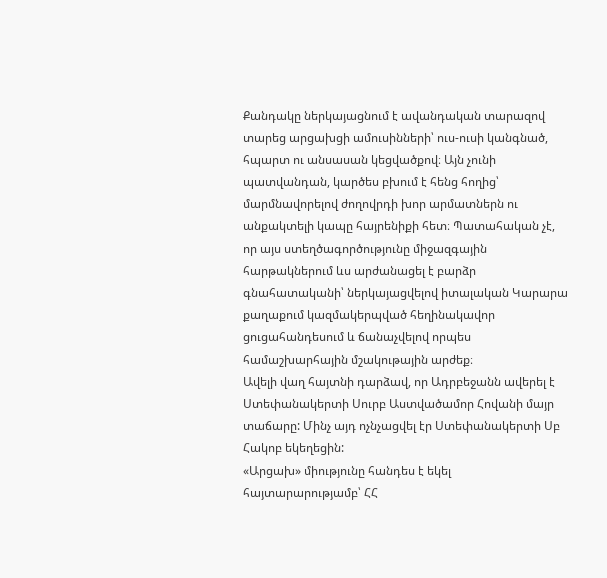Քանդակը ներկայացնում է ավանդական տարազով տարեց արցախցի ամուսինների՝ ուս-ուսի կանգնած, հպարտ ու անսասան կեցվածքով։ Այն չունի պատվանդան, կարծես բխում է հենց հողից՝ մարմնավորելով ժողովրդի խոր արմատներն ու անքակտելի կապը հայրենիքի հետ։ Պատահական չէ, որ այս ստեղծագործությունը միջազգային հարթակներում ևս արժանացել է բարձր գնահատականի՝ ներկայացվելով իտալական Կարարա քաղաքում կազմակերպված հեղինակավոր ցուցահանդեսում և ճանաչվելով որպես համաշխարհային մշակութային արժեք։
Ավելի վաղ հայտնի դարձավ, որ Ադրբեջանն ավերել է Ստեփանակերտի Սուրբ Աստվածամոր Հովանի մայր տաճարը: Մինչ այդ ոչնչացվել էր Ստեփանակերտի Սբ Հակոբ եկեղեցին:
«Արցախ» միությունը հանդես է եկել հայտարարությամբ՝ ՀՀ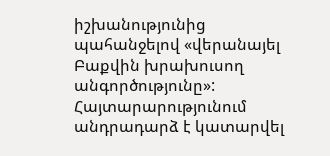իշխանությունից պահանջելով «վերանայել Բաքվին խրախուսող անգործությունը»: Հայտարարությունում անդրադարձ է կատարվել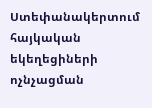Ստեփանակերտում հայկական եկեղեցիների ոչնչացման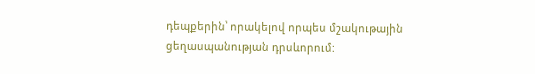դեպքերին՝ որակելով որպես մշակութային ցեղասպանության դրսևորում: